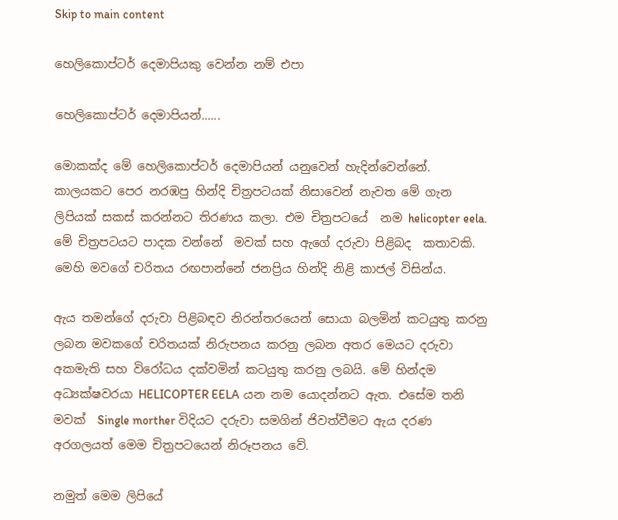Skip to main content

හෙලිකොප්ටර් දෙමාපියකු වෙන්න නම් එපා

හෙලිකොප්ටර් දෙමාපියන්......

මොකක්ද මේ හෙලිකොප්ටර් දෙමාපියන් යනුවෙන් හැදින්වෙන්නේ.
කාලයකට පෙර නරඹපු හින්දි චිත්‍රපටයක් නිසාවෙන් නැවත මේ ගැන ලිපියක් සකස් කරන්නට තිරණය කලා. එම චිත්‍රපටයේ  නම helicopter eela. මේ චිත්‍රපටයට පාදක වන්නේ  මවක් සහ ඇගේ දරුවා පිළිබද  කතාවකි.  මෙහි මවගේ චරිතය රඟපාන්නේ ජනප්‍රිය හින්දි නිළි කාජල් විසින්ය.

ඇය තමන්ගේ දරුවා පිළිබඳව නිරන්තරයෙන් සොයා බලමින් කටයුතු කරනු ලබන මවකගේ චරිතයක් නිරුපනය කරනු ලබන අතර මෙයට දරුවා අකමැති සහ විරෝධය දක්වමින් කටයුතු කරනු ලබයි. මේ හින්දම අධ්‍යක්ෂවරයා HELICOPTER EELA යන නම යොදන්නට ඇත. එසේම තනි මවක්  Single morther විදියට දරුවා සමගින් ජිවත්වීමට ඇය දරණ අරගලයත් මෙම චිත්‍රපටයෙන් නිරූපනය වේ.

නමුත් මෙම ලිපියේ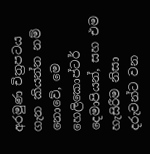අරමුණ චිත්‍රපටය ගැන කියන්න නම් නොවේ, මෙ හෙලිකොප්ටර් දෙමාපියන්, සහ එම හැසිරීම නිසා දරුවන්ට වන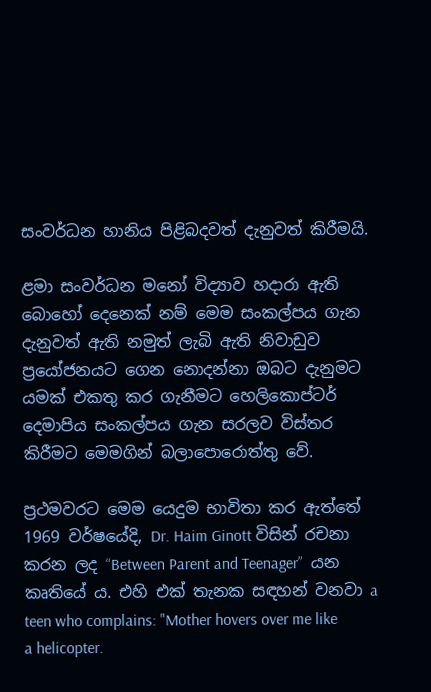සංවර්ධන හානිය පිළිබදවත් දැනුවත් කිරීමයි.

ළමා සංවර්ධන මනෝ විද්‍යාව හදාරා ඇති බොහෝ දෙනෙක් නම් මෙම සංකල්පය ගැන  දැනුවත් ඇති නමුත් ලැබි ඇති නිවාඩුව ප්‍රයෝජනයට ගෙන නොදන්නා ඔබට දැනුමට යමක් එකතු කර ගැනීමට හෙලිකොප්ටර් දෙමාපිය සංකල්පය ගැන සරලව විස්තර කිරීමට මෙමගින් බලාපොරොත්තු වේ.

ප්‍රථමවරට මෙම යෙදුම භාවිතා කර ඇත්තේ 1969 වර්ෂයේදි, Dr. Haim Ginott විසින් රචනා කරන ලද “Between Parent and Teenager”  යන කෘතියේ ය. එහි එක් තැනක සඳහන් වනවා a teen who complains: "Mother hovers over me like a helicopter.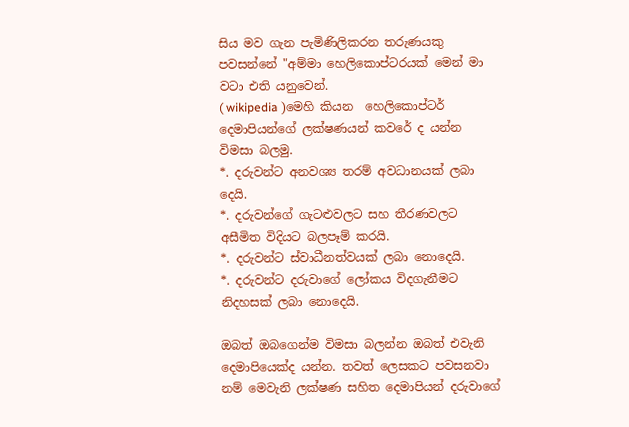සිය මව ගැන පැමිණිලිකරන තරුණයකු පවසන්නේ "අම්මා හෙලිකොප්ටරයක් මෙන් මා වටා එති යනුවෙන්.
( wikipedia )මෙහි කියන  හෙලිකොප්ටර් දෙමාපියන්ගේ ලක්ෂණයන් කවරේ ද යන්න විමසා බලමු.
*. දරුවන්ට අනවශ්‍ය තරම් අවධානයක් ලබා දෙයි.
*. දරුවන්ගේ ගැටළුවලට සහ තීරණවලට අසීමිත විදියට බලපෑම් කරයි.
*. දරුවන්ට ස්වාධීනත්වයක් ලබා නොදෙයි.
*. දරුවන්ට දරුවාගේ ලෝකය විදගැනීමට නිදහසක් ලබා නොදෙයි.

ඔබත් ඔබගෙන්ම විමසා බලන්න ඔබත් එවැනි දෙමාපියෙක්ද යන්න. තවත් ලෙසකට පවසනවා නම් මෙවැනි ලක්ෂණ සහිත දෙමාපියන් දරුවාගේ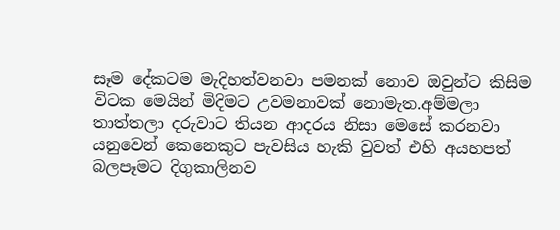සෑම දේකටම මැදිහත්වනවා පමනක් නොව ඔවුන්ට කිසිම විටක මෙයින් මිදිමට උවමනාවක් නොමැත.අම්මලා තාත්තලා දරුවාට තියන ආදරය නිසා මෙසේ කරනවා යනුවෙන් කෙනෙකුට පැවසිය හැකි වුවත් එහි අයහපත් බලපෑමට දිගුකාලිනව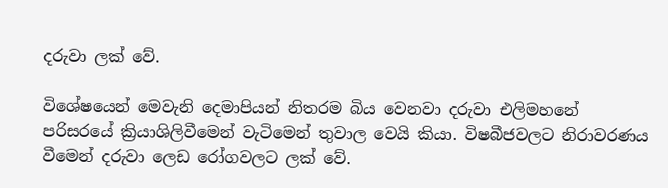දරුවා ලක් වේ.

විශේෂයෙන් මෙවැනි දෙමාපියන් නිතරම බිය වෙනවා දරුවා එලිමහනේ පරිසරයේ ක්‍රියාශිලිවීමෙන් වැටිමෙන් තුවාල වෙයි කියා. විෂබීජවලට නිරාවරණය වීමෙන් දරුවා ලෙඩ රෝගවලට ලක් වේ.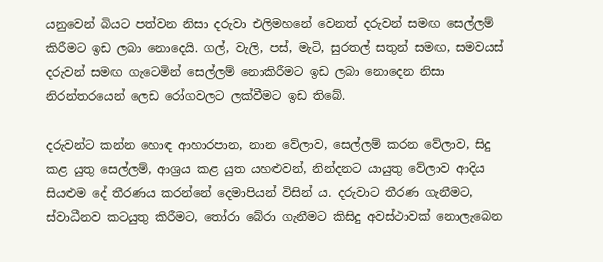යනුවෙන් බියට පත්වන නිසා දරුවා එලිමහනේ වෙනත් දරුවන් සමඟ සෙල්ලම් කිරීමට ඉඩ ලබා නොදෙයි. ගල්, වැලි, පස්, මැටි, සුරතල් සතුන් සමඟ, සමවයස් දරුවන් සමඟ ගැටෙමින් සෙල්ලම් නොකිරීමට ඉඩ ලබා නොදෙන නිසා නිරන්තරයෙන් ලෙඩ රෝගවලට ලක්වීමට ඉඩ තිබේ.

දරුවන්ට කන්න හොඳ ආහාරපාන, නාන වේලාව, සෙල්ලම් කරන වේලාව, සිදු කළ යුතු සෙල්ලම්, ආශ්‍රය කළ යුත යහළුවන්, නින්දනට යායුතු වේලාව ආදිය සියළුම දේ තීරණය කරන්නේ දෙමාපියන් විසින් ය. දරුවාට තීරණ ගැනීමට, ස්වාධීනව කටයුතු කිරීමට, තෝරා බේරා ගැනීමට කිසිදු අවස්ථාවක් නොලැබෙන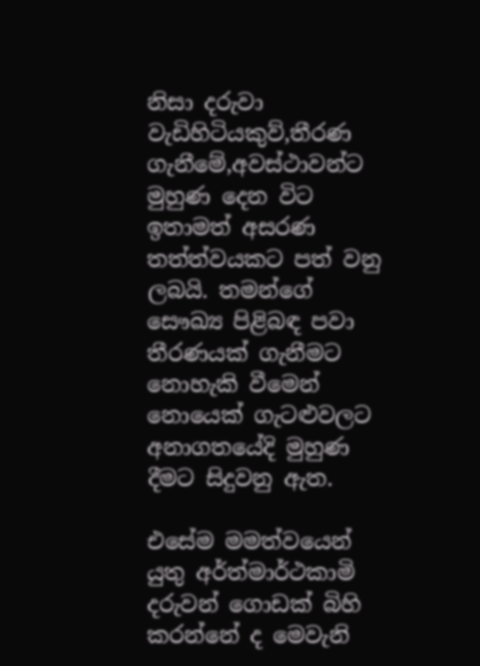නිසා දරුවා වැඩිහිටියකුව්,තීරණ ගැනීමේ,අවස්ථාවන්ට මුහුණ දෙන විට ඉතාමත් අසරණ තත්ත්වයකට පත් වනු ලබයි. තමන්ගේ සෞඛ්‍ය පිළිබඳ පවා තීරණයක් ගැනීමට නොහැකි වීමෙන් නොයෙක් ගැටළුවලට අනාගතයේදි මුහුණ දීමට සිදුවනු ඇත.

එසේම මමත්වයෙන් යුතු අර්ත්මාර්ථකාමි දරුවන් ගොඩක් බිහි කරන්නේ ද මෙවැනි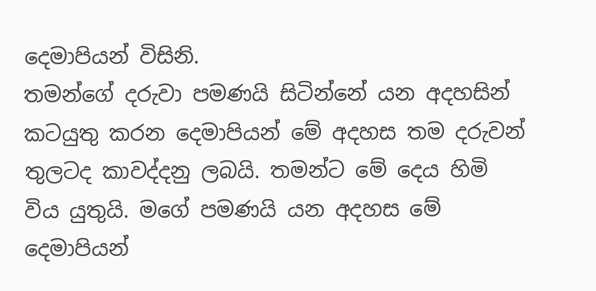දෙමාපියන් විසිනි.
තමන්ගේ දරුවා පමණයි සිටින්නේ යන අදහසින් කටයුතු කරන දෙමාපියන් මේ අදහස තම දරුවන් තුලටද කාවද්දනු ලබයි. තමන්ට මේ දෙය හිමි විය යුතුයි. මගේ පමණයි යන අදහස මේ දෙමාපියන්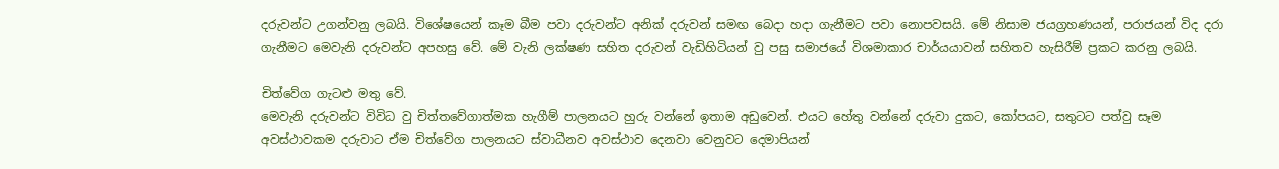දරුවන්ට උගන්වනු ලබයි. විශේෂයෙන් කෑම බීම පවා දරුවන්ට අනික් දරුවන් සමඟ බෙදා හදා ගැනීමට පවා නොපවසයි. මේ නිසාම ජයග්‍රහණයන්, පරාජයන් විද දරා ගැනීමට මෙවැනි දරුවන්ට අපහසු වේ. මේ වැනි ලක්ෂණ සහිත දරුවන් වැඩිහිටියන් වු පසු සමාජයේ විශමාකාර චාර්යයාවන් සහිතව හැසිරීම් ප්‍රකට කරනු ලබයි.

චිත්වේග ගැටළු මතු වේ.
මෙවැනි දරුවන්ට විවිධ වු චිත්තවේගාත්මක හැගීම් පාලනයට හුරු වන්නේ ඉතාම අඩුවෙන්. එයට හේතු වන්නේ දරුවා දුකට, කෝපයට, සතුටට පත්වු සෑම අවස්ථාවකම දරුවාට ඒම චිත්වේග පාලනයට ස්වාධීනව අවස්ථාව දෙනවා වෙනුවට දෙමාපියන්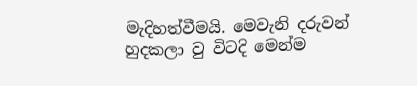මැදිහත්වීමයි. මෙවැනි දරුවන් හුදකලා වු විටදි මෙන්ම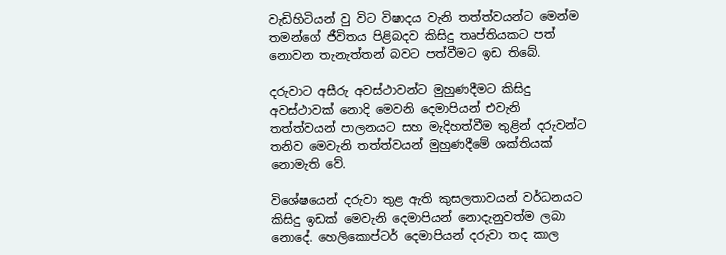වැඩිහිටියන් වු විට විෂාදය වැනි තත්ත්වයන්ට මෙන්ම තමන්ගේ ජීවිතය පිළිබදව කිසිදු තෘප්තියකට පත් නොවන තැනැත්තන් බවට පත්වීමට ඉඩ තිබේ.

දරුවාට අසීරු අවස්ථාවන්ට මුහුණදීමට කිසිදු අවස්ථාවක් නොදි මෙවනි දෙමාපියන් එවැනි තත්ත්වයන් පාලනයට සහ මැදිහත්වීම තුළින් දරුවන්ට තනිව මෙවැනි තත්ත්වයන් මුහුණදීමේ ශක්තියක් නොමැති වේ.

විශේෂයෙන් දරුවා තුළ ඇති කුසලතාවයන් වර්ධනයට කිසිදු ඉඩක් මෙවැනි දෙමාපියන් නොදැනුවත්ම ලබා නොදේ. හෙලිකොප්ටර් දෙමාපියන් දරුවා තද කාල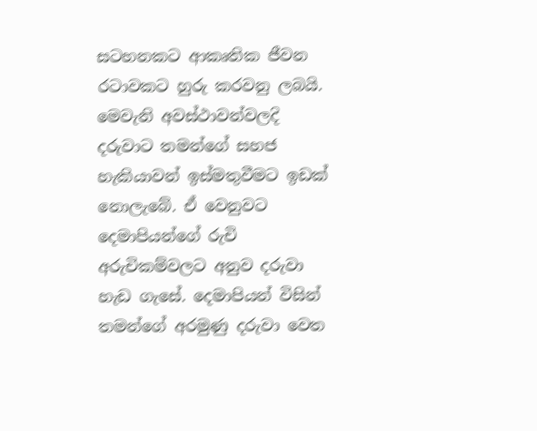සටහනකට ආකෘතික ජීවන රටාවකට හුරු කරවනු ලබයි. මෙවැනි අවස්ථාවන්වලදි දරුවාට තමන්ගේ සහජ හැකියාවන් ඉස්මතුවීමට ඉඩක් නොලැබේ. ඒ වෙනුවට දෙමාපියන්ගේ රුචි අරුචිකම්වලට අනුව දරුවා හැඩ ගැසේ. දෙමාපියන් විසින් තමන්ගේ අරමුණු දරුවා වෙත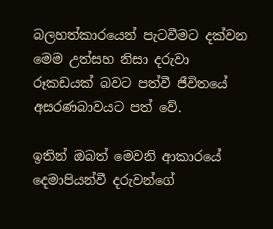බලහත්කාරයෙන් පැටවීමට දක්වන මෙම උත්සහ නිසා දරුවා රූකඩයක් බවට පත්වී ජීවිතයේ අසරණබාවයට පත් වේ.

ඉතින් ඔබත් මෙවනි ආකාරයේ දෙමාපියන්වී දරුවන්ගේ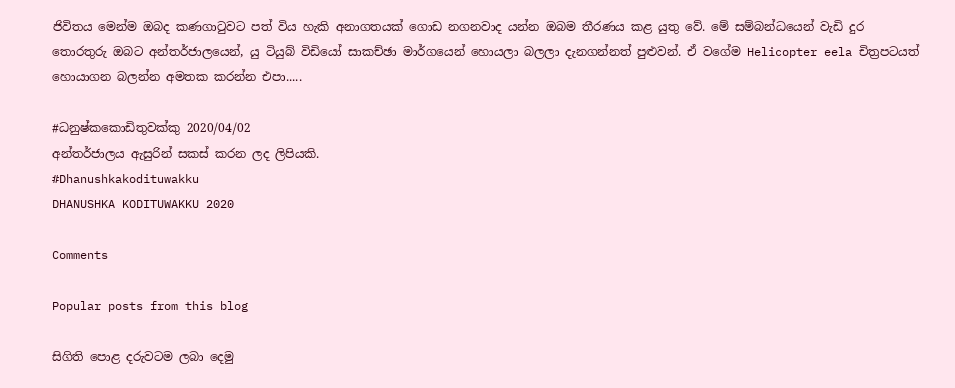ජිවිතය මෙන්ම ඔබද කණගාටුවට පත් විය හැකි අනාගතයක් ගොඩ නගනවාද යන්න ඔබම තීරණය කළ යුතු වේ. මේ සම්බන්ධයෙන් වැඩි දුර තොරතුරු ඔබට අන්තර්ජාලයෙන්, යු ටියුබ් විඩියෝ සාකච්ඡා මාර්ගයෙන් හොයලා බලලා දැනගන්නත් පුළුවන්. ඒ වගේම Helicopter eela චිත්‍රපටයත් හොයාගන බලන්න අමතක කරන්න එපා.....

#ධනුෂ්කකොඩිතුවක්කු 2020/04/02
අන්තර්ජාලය ඇසුරින් සකස් කරන ලද ලිපියකි.
#Dhanushkakodituwakku
DHANUSHKA KODITUWAKKU 2020

Comments

Popular posts from this blog

සිගිති පොළ දරුවටම ලබා දෙමු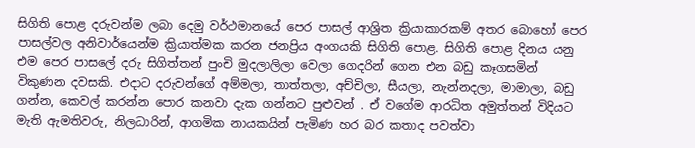සිගිති පොළ දරුවන්ම ලබා දෙමු වර්ථමානයේ පෙර පාසල් ආශ්‍රිත ක්‍රියාකාරකම් අතර බොහෝ පෙර පාසල්වල අනිවාර්යෙන්ම ක්‍රියාත්මක කරන ජනප්‍රිය අංගයකි සිගිති පොළ. සිගිති පොළ දිනය යනු එම පෙර පාසලේ දරු සිගිත්තන් පුංචි මුදලාලිලා වෙලා ගෙදරින් ගෙන එන බඩු කෑගසමින් විකුණන දවසකි. එදාට දරුවන්ගේ අම්මලා, තාත්තලා, අච්චිලා, සීයලා, නැන්නදලා, මාමාලා, බඩු ගන්න, කෙවල් කරන්න පොර කනවා දැක ගන්නට පුළුවන් . ඒ වගේම ආරධිත අමුත්තන් විදියට මැති ඇමතිවරු, නිලධාරින්, ආගමික නායකයින් පැමිණ හර බර කතාද පවත්වා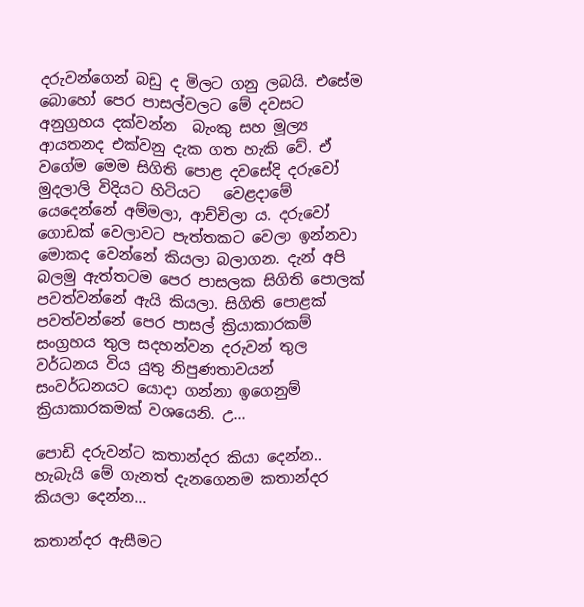දරුවන්ගෙන් බඩු ද මිලට ගනු ලබයි. එසේම බොහෝ පෙර පාසල්වලට මේ දවසට අනුග්‍රහය දක්වන්න  බැංකු සහ මූල්‍ය ආයතනද එක්වනු දැක ගත හැකි වේ. ඒ වගේම මෙම සිගිති පොළ දවසේදි දරුවෝ මුදලාලි විදියට හිටියට   වෙළදාමේ යෙදෙන්නේ අම්මලා, ආච්චිලා ය. දරුවෝ ගොඩක් වෙලාවට පැත්තකට වෙලා ඉන්නවා මොකද වෙන්නේ කියලා බලාගන. දැන් අපි බලමු ඇත්තටම පෙර පාසලක සිගිති පොලක් පවත්වන්නේ ඇයි කියලා. සිගිති පොළක් පවත්වන්නේ පෙර පාසල් ක්‍රියාකාරකම් සංග්‍රහය තුල සදහන්වන දරුවන් තුල වර්ධනය විය යුතු නිපුණතාවයන් සංවර්ධනයට යොදා ගන්නා ඉගෙනුම් ක්‍රියාකාරකමක් වශයෙනි. උ...

පොඩි දරුවන්ට කතාන්දර කියා දෙන්න.. හැබැයි මේ ගැනත් දැනගෙනම කතාන්දර කියලා දෙන්න...

කතාන්දර ඇසීමට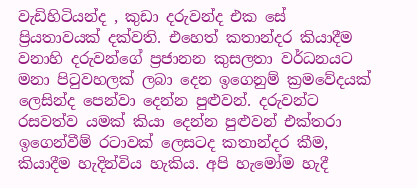වැඩිහිටියන්ද , කුඩා දරුවන්ද එක සේ ප්‍රියතාවයක් දක්වති. එහෙත් කතාන්දර කියාදීම වනාහි දරුවන්ගේ ප්‍රජානන කුසලතා වර්ධනයට මනා පිටුවහලක් ලබා දෙන ඉගෙනුම් ක්‍රමවේදයක් ලෙසින්ද පෙන්වා දෙන්න පුළුවන්. දරුවන්ට රසවත්ව යමක් කියා දෙන්න පුළුවන් එක්තරා ඉගෙන්වීම් රටාවක් ලෙසටද කතාන්දර කීම, කියාදීම හැදින්විය හැකිය. අපි හැමෝම හැදී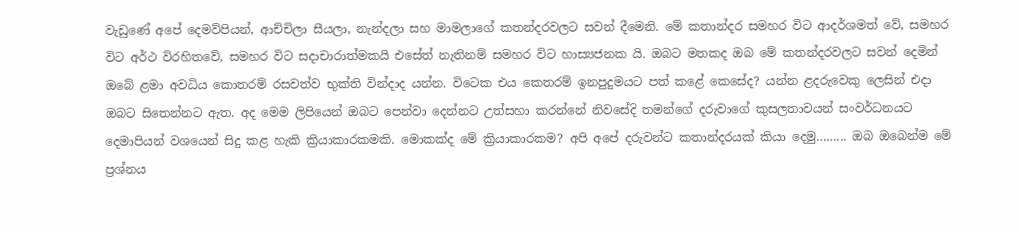වැඩුණේ අපේ දෙමව්පියන්, ආච්චිලා සීයලා, නැන්දලා සහ මාමලාගේ කතන්දරවලට සවන් දීමෙනි. මේ කතාන්දර සමහර විට ආදර්ශමත් වේ, සමහර විට අර්ථ විරහිතවේ, සමහර විට සදාචාරාත්මකයි එසේත් නැතිනම් සමහර විට හාස්‍යජනක යි. ඔබට මතකද ඔබ මේ කතන්දරවලට සවන් දෙමින් ඔබේ ළමා අවධිය කොතරම් රසවත්ව භුක්ති වින්දාද යන්න. විටෙක එය කෙතරම් ඉනපුදුමයට පත් කළේ කෙසේද? යන්න ළදරුවෙකු ලෙසින් එදා ඔබට සිතෙන්නට ඇත. අද මෙම ලිපියෙන් ඔබට පෙන්වා දෙන්නට උත්සහා කරන්නේ නිවසේදි තමන්ගේ දරුවාගේ කුසලතාවයන් සංවර්ධනයට දෙමාපියන් වශයෙන් සිදු කළ හැකි ක්‍රියාකාරකමකි. මොකක්ද මේ ක්‍රියාකාරකම? අපි අපේ දරුවන්ට කතාන්දරයක් කියා දෙමු……... ඔබ ඔබෙන්ම මේ ප්‍රශ්නය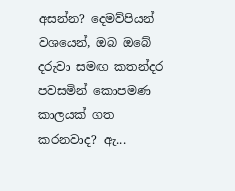අසන්න? දෙමව්පියන් වශයෙන්, ඔබ ඔබේ දරුවා සමඟ කතන්දර පවසමින් කොපමණ කාලයක් ගත කරනවාද? ඇ...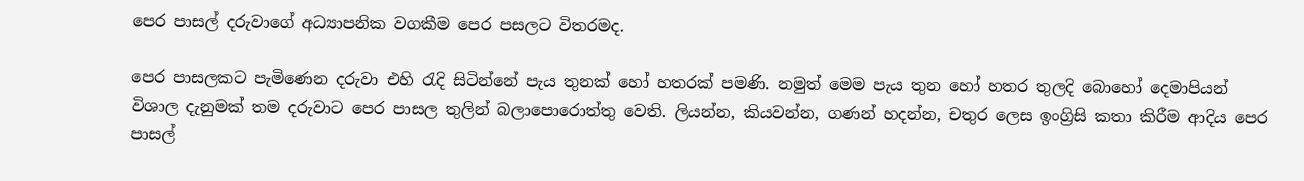පෙර පාසල් දරුවාගේ අධ්‍යාපනික වගකීම පෙර පසලට විතරමද.

පෙර පාසලකට පැමිණෙන දරුවා එහි රැදි සිටින්නේ පැය තුනක් හෝ හතරක් පමණි. නමුත් මෙම පැය තුන හෝ හතර තුලදි බොහෝ දෙමාපියන් විශාල දැනුමක් තම දරුවාට පෙර පාසල තුලින් බලාපොරොත්තු වෙති. ලියන්න, කියවන්න, ගණන් හදන්න, චතුර ලෙස ඉංග්‍රිසි කතා කිරීම ආදිය පෙර පාසල්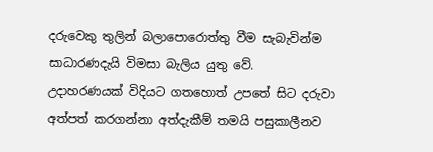දරුවෙකු තුලින් බලාපොරොත්තු වීම සැබැවින්ම සාධාරණදැයි විමසා බැලිය යුතු වේ.                උදාහරණයක් විදියට ගතහොත් උපතේ සිට දරුවා අත්පත් කරගන්නා අත්දැකීම් තමයි පසුකාලීනව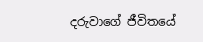දරුවාගේ ජීවිතයේ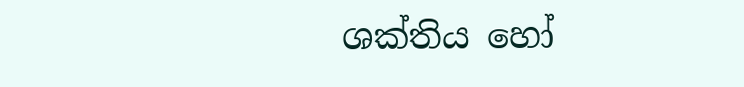ශක්තිය හෝ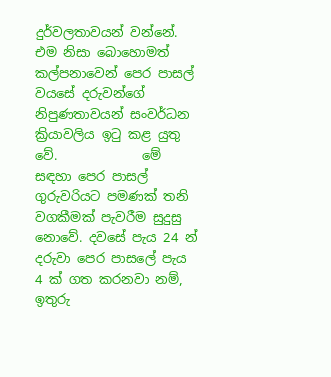දුර්වලතාවයන් වන්නේ. එම නිසා බොහොමත් කල්පනාවෙන් පෙර පාසල් වයසේ දරුවන්ගේ නිපුණතාවයන් සංවර්ධන ක්‍රියාවලිය ඉටු කළ යුතු වේ.             මේ සඳහා පෙර පාසල් ගුරුවරියට පමණක් තනි වගකීමක් පැවරීම සුදුසු නොවේ. දවසේ පැය 24 න් දරුවා පෙර පාසලේ පැය 4 ක් ගත කරනවා නම්, ඉතුරු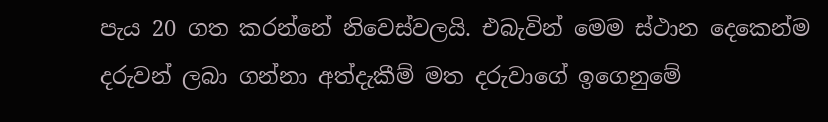පැය 20 ගත කරන්නේ නිවෙස්වලයි. එබැවින් මෙම ස්ථාන දෙකෙන්ම දරුවන් ලබා ගන්නා අත්දැකීම් මත දරුවාගේ ඉගෙනුමේ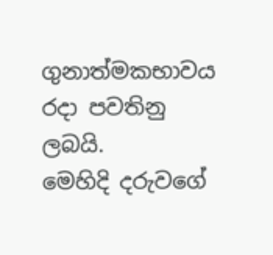ගුනාත්මකභාවය රදා පවතිනු ලබයි.                 මෙහිදි දරුවගේ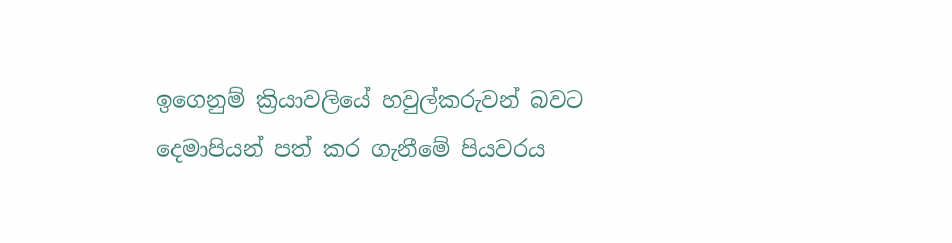ඉගෙනුම් ක්‍රියාවලියේ හවුල්කරුවන් බවට දෙමාපියන් පත් කර ගැනීමේ පියවරය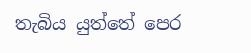තැබිය යුත්තේ පෙර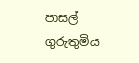පාසල් ගුරුතුමිය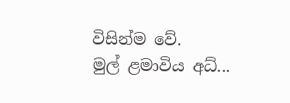විසින්ම වේ.               මුල් ළමාවිය අධ්‍...